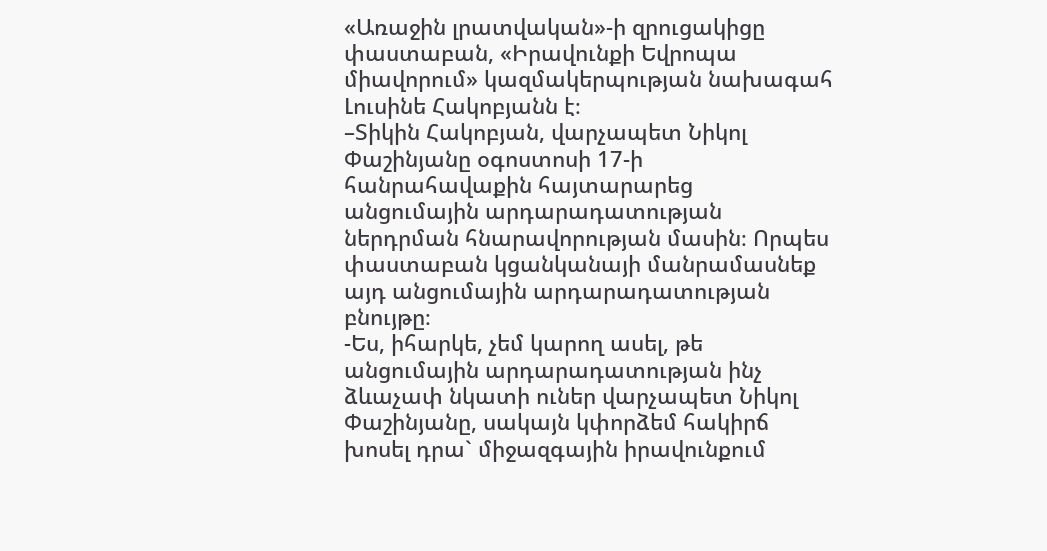«Առաջին լրատվական»-ի զրուցակիցը փաստաբան, «Իրավունքի Եվրոպա միավորում» կազմակերպության նախագահ Լուսինե Հակոբյանն է։
–Տիկին Հակոբյան, վարչապետ Նիկոլ Փաշինյանը օգոստոսի 17-ի հանրահավաքին հայտարարեց անցումային արդարադատության ներդրման հնարավորության մասին։ Որպես փաստաբան կցանկանայի մանրամասնեք այդ անցումային արդարադատության բնույթը։
-Ես, իհարկե, չեմ կարող ասել, թե անցումային արդարադատության ինչ ձևաչափ նկատի ուներ վարչապետ Նիկոլ Փաշինյանը, սակայն կփորձեմ հակիրճ խոսել դրա` միջազգային իրավունքում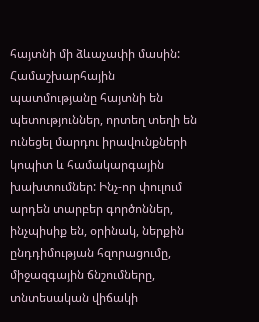հայտնի մի ձևաչափի մասին: Համաշխարհային պատմությանը հայտնի են պետություններ, որտեղ տեղի են ունեցել մարդու իրավունքների կոպիտ և համակարգային խախտումներ: Ինչ-որ փուլում արդեն տարբեր գործոններ, ինչպիսիք են, օրինակ, ներքին ընդդիմության հզորացումը, միջազգային ճնշումները, տնտեսական վիճակի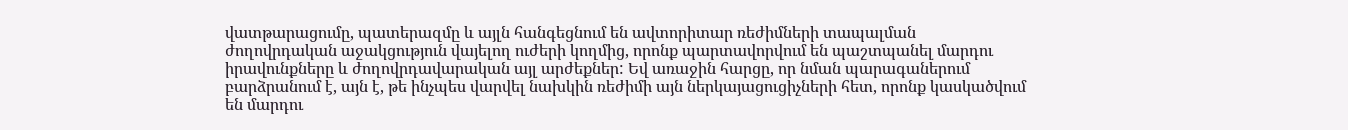վատթարացումը, պատերազմը և այլն հանգեցնում են ավտորիտար ռեժիմների տապալման ժողովրդական աջակցություն վայելող ուժերի կողմից, որոնք պարտավորվում են պաշտպանել մարդու իրավունքները և ժողովրդավարական այլ արժեքներ: Եվ առաջին հարցը, որ նման պարագաներում բարձրանում է, այն է, թե ինչպես վարվել նախկին ռեժիմի այն ներկայացուցիչների հետ, որոնք կասկածվում են մարդու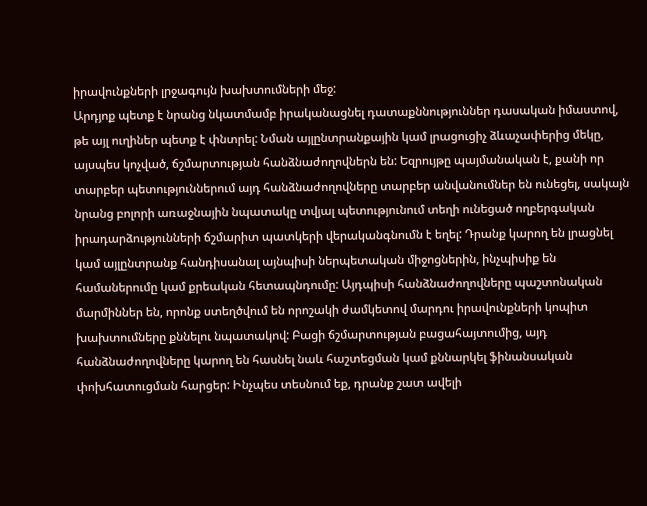իրավունքների լրջագույն խախտումների մեջ:
Արդյոք պետք է նրանց նկատմամբ իրականացնել դատաքննություններ դասական իմաստով, թե այլ ուղիներ պետք է փնտրել: Նման այլընտրանքային կամ լրացուցիչ ձևաչափերից մեկը, այսպես կոչված, ճշմարտության հանձնաժողովներն են: Եզրույթը պայմանական է, քանի որ տարբեր պետություններում այդ հանձնաժողովները տարբեր անվանումներ են ունեցել, սակայն նրանց բոլորի առաջնային նպատակը տվյալ պետությունում տեղի ունեցած ողբերգական իրադարձությունների ճշմարիտ պատկերի վերականգնումն է եղել: Դրանք կարող են լրացնել կամ այլընտրանք հանդիսանալ այնպիսի ներպետական միջոցներին, ինչպիսիք են համաներումը կամ քրեական հետապնդումը: Այդպիսի հանձնաժողովները պաշտոնական մարմիններ են, որոնք ստեղծվում են որոշակի ժամկետով մարդու իրավունքների կոպիտ խախտումները քննելու նպատակով: Բացի ճշմարտության բացահայտումից, այդ հանձնաժողովները կարող են հասնել նաև հաշտեցման կամ քննարկել ֆինանսական փոխհատուցման հարցեր: Ինչպես տեսնում եք, դրանք շատ ավելի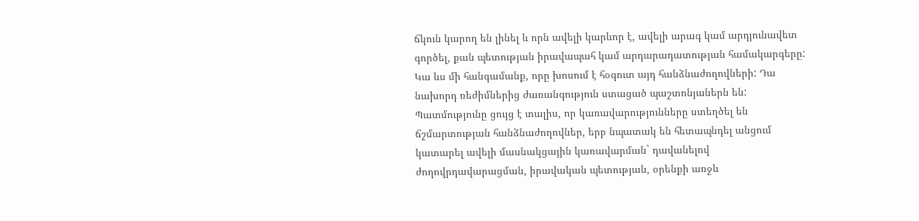ճկուն կարող են լինել և որն ավելի կարևոր է, ավելի արագ կամ արդյունավետ գործել, քան պետության իրավապահ կամ արդարադատության համակարգերը: Կա ևս մի հանգամանք, որը խոսում է հօգուտ այդ հանձնաժողովների: Դա նախորդ ռեժիմներից ժառանգություն ստացած պաշտոնյաներն են:
Պատմությունը ցույց է տալիս, որ կառավարությունները ստեղծել են ճշմարտության հանձնաժողովներ, երբ նպատակ են հետապնդել անցում կատարել ավելի մասնակցային կառավարման` դավանելով ժողովրդավարացման, իրավական պետության, օրենքի առջև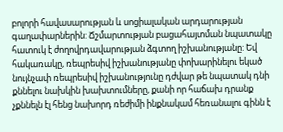բոլորի հավասարության և սոցիալական արդարության գաղափարներին: Ճշմարտության բացահայտման նպատակը հատուկ է ժողովրդավարության ձգտող իշխանությանը: Եվ հակառակը, ռեպրեսիվ իշխանությանը փոխարինելու եկած նույնչափ ռեպրեսիվ իշխանությունը դժվար թե նպատակ դնի քննելու նախկին խախտումները, քանի որ հաճախ դրանք չքննելն էլ հենց նախորդ ռեժիմի ինքնակամ հեռանալու գինն է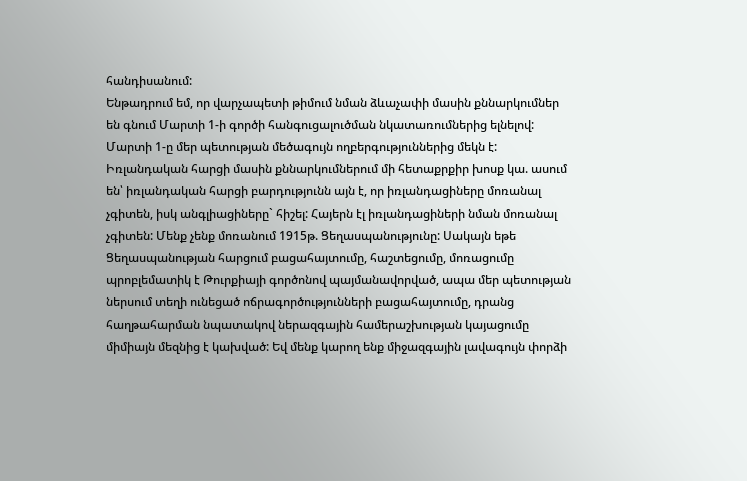հանդիսանում:
Ենթադրում եմ, որ վարչապետի թիմում նման ձևաչափի մասին քննարկումներ են գնում Մարտի 1-ի գործի հանգուցալուծման նկատառումներից ելնելով: Մարտի 1-ը մեր պետության մեծագույն ողբերգություններից մեկն է: Իռլանդական հարցի մասին քննարկումներում մի հետաքրքիր խոսք կա. ասում են՝ իռլանդական հարցի բարդությունն այն է, որ իռլանդացիները մոռանալ չգիտեն, իսկ անգլիացիները` հիշել: Հայերն էլ իռլանդացիների նման մոռանալ չգիտեն: Մենք չենք մոռանում 1915թ. Ցեղասպանությունը: Սակայն եթե Ցեղասպանության հարցում բացահայտումը, հաշտեցումը, մոռացումը պրոբլեմատիկ է Թուրքիայի գործոնով պայմանավորված, ապա մեր պետության ներսում տեղի ունեցած ոճրագործությունների բացահայտումը, դրանց հաղթահարման նպատակով ներազգային համերաշխության կայացումը միմիայն մեզնից է կախված: Եվ մենք կարող ենք միջազգային լավագույն փորձի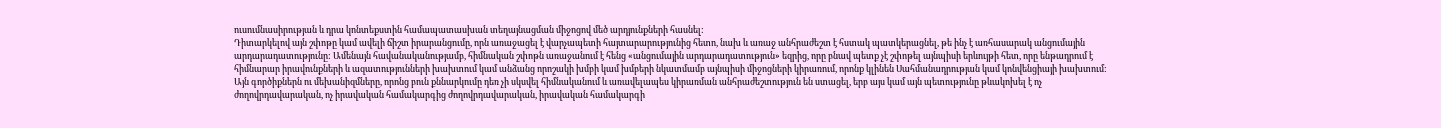ուսումնասիրության և դրա կոնտեքստին համապատասխան տեղայնացման միջոցով մեծ արդյունքների հասնել:
Դիտարկելով այն շփոթը կամ ավելի ճիշտ իրարանցումը, որն առաջացել է վարչապետի հայտարարությունից հետո, նախ և առաջ անհրաժեշտ է հստակ պատկերացնել, թե ինչ է առհասարակ անցումային արդարադատությունը: Ամենայն հավանականությամբ, հիմնական շփոթն առաջանում է հենց «անցումային արդարադատություն» եզրից, որը բնավ պետք չէ շփոթել այնպիսի երևույթի հետ, որը ենթադրում է հիմնարար իրավունքների և ազատությունների խախտում կամ անձանց որոշակի խմբի կամ խմբերի նկատմամբ այնպիսի միջոցների կիրառում, որոնք կլինեն Սահմանադրության կամ կոնվենցիայի խախտում: Այն գործիքներն ու մեխանիզմները, որոնց բուն քննարկումը դեռ չի սկսվել հիմնականում և առավելապես կիրառման անհրաժեշտություն են ստացել, երբ այս կամ այն պետությունը թևակոխել է ոչ ժողովրդավարական, ոչ իրավական համակարգից ժողովրդավարական, իրավական համակարգի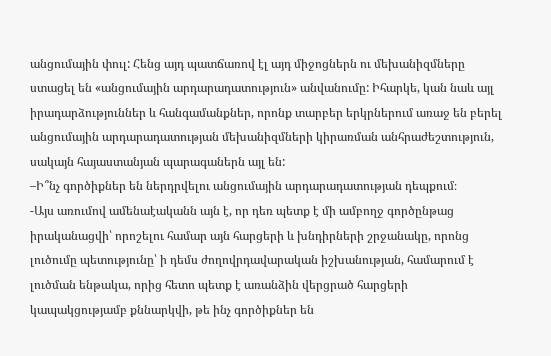անցումային փուլ: Հենց այդ պատճառով էլ այդ միջոցներն ու մեխանիզմները ստացել են «անցումային արդարադատություն» անվանումը: Իհարկե, կան նաև այլ իրադարձություններ և հանգամանքներ, որոնք տարբեր երկրներում առաջ են բերել անցումային արդարադատության մեխանիզմների կիրառման անհրաժեշտություն, սակայն հայաստանյան պարագաներն այլ են:
–Ի՞նչ գործիքներ են ներդրվելու անցումային արդարադատության դեպքում։
-Այս առումով ամենաէականն այն է, որ դեռ պետք է մի ամբողջ գործընթաց իրականացվի՝ որոշելու համար այն հարցերի և խնդիրների շրջանակը, որոնց լուծումը պետությունը՝ ի դեմս ժողովրդավարական իշխանության, համարում է լուծման ենթակա, որից հետո պետք է առանձին վերցրած հարցերի կապակցությամբ քննարկվի, թե ինչ գործիքներ են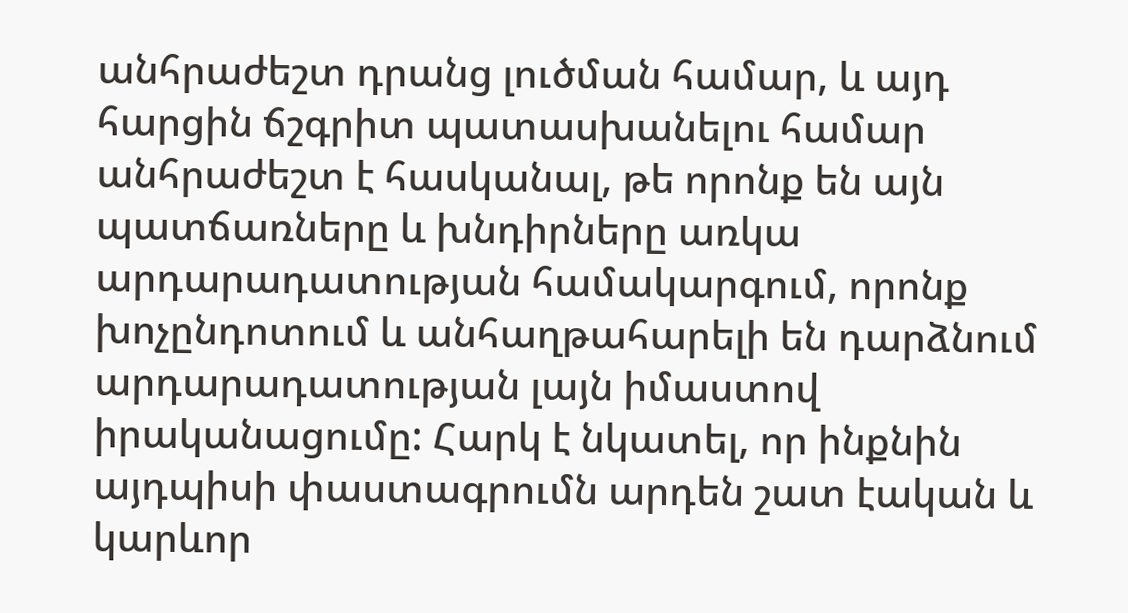անհրաժեշտ դրանց լուծման համար, և այդ հարցին ճշգրիտ պատասխանելու համար անհրաժեշտ է հասկանալ, թե որոնք են այն պատճառները և խնդիրները առկա արդարադատության համակարգում, որոնք խոչընդոտում և անհաղթահարելի են դարձնում արդարադատության լայն իմաստով իրականացումը: Հարկ է նկատել, որ ինքնին այդպիսի փաստագրումն արդեն շատ էական և կարևոր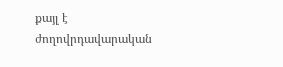քայլ է ժողովրդավարական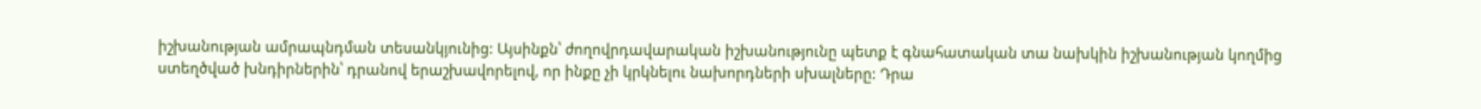իշխանության ամրապնդման տեսանկյունից: Այսինքն՝ ժողովրդավարական իշխանությունը պետք է գնահատական տա նախկին իշխանության կողմից ստեղծված խնդիրներին՝ դրանով երաշխավորելով, որ ինքը չի կրկնելու նախորդների սխալները: Դրա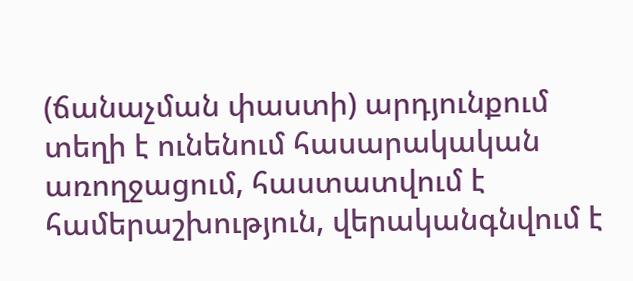(ճանաչման փաստի) արդյունքում տեղի է ունենում հասարակական առողջացում, հաստատվում է համերաշխություն, վերականգնվում է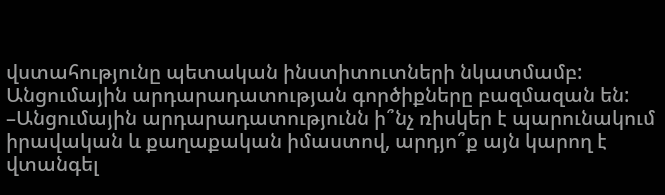վստահությունը պետական ինստիտուտների նկատմամբ:
Անցումային արդարադատության գործիքները բազմազան են:
–Անցումային արդարադատությունն ի՞նչ ռիսկեր է պարունակում իրավական և քաղաքական իմաստով, արդյո՞ք այն կարող է վտանգել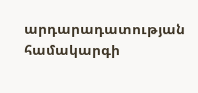արդարադատության համակարգի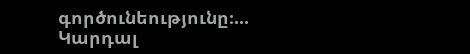գործունեությունը։...
Կարդալ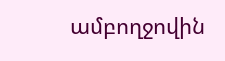ամբողջովին